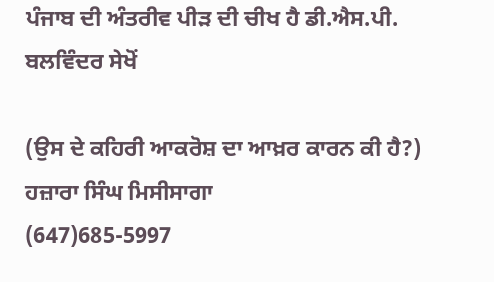ਪੰਜਾਬ ਦੀ ਅੰਤਰੀਵ ਪੀੜ ਦੀ ਚੀਖ ਹੈ ਡੀ.ਐਸ.ਪੀ. ਬਲਵਿੰਦਰ ਸੇਖੋਂ

(ਉਸ ਦੇ ਕਹਿਰੀ ਆਕਰੋਸ਼ ਦਾ ਆਖ਼ਰ ਕਾਰਨ ਕੀ ਹੈ?)
ਹਜ਼ਾਰਾ ਸਿੰਘ ਮਿਸੀਸਾਗਾ
(647)685-5997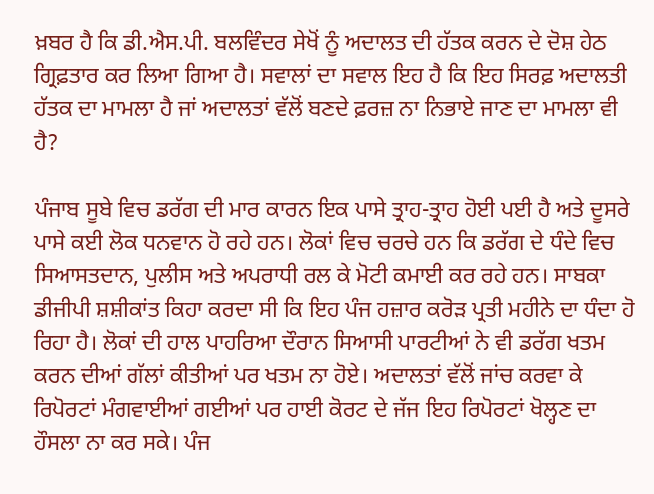ਖ਼ਬਰ ਹੈ ਕਿ ਡੀ.ਐਸ.ਪੀ. ਬਲਵਿੰਦਰ ਸੇਖੋਂ ਨੂੰ ਅਦਾਲਤ ਦੀ ਹੱਤਕ ਕਰਨ ਦੇ ਦੋਸ਼ ਹੇਠ ਗ੍ਰਿਫ਼ਤਾਰ ਕਰ ਲਿਆ ਗਿਆ ਹੈ। ਸਵਾਲਾਂ ਦਾ ਸਵਾਲ ਇਹ ਹੈ ਕਿ ਇਹ ਸਿਰਫ਼ ਅਦਾਲਤੀ ਹੱਤਕ ਦਾ ਮਾਮਲਾ ਹੈ ਜਾਂ ਅਦਾਲਤਾਂ ਵੱਲੋਂ ਬਣਦੇ ਫ਼ਰਜ਼ ਨਾ ਨਿਭਾਏ ਜਾਣ ਦਾ ਮਾਮਲਾ ਵੀ ਹੈ?

ਪੰਜਾਬ ਸੂਬੇ ਵਿਚ ਡਰੱਗ ਦੀ ਮਾਰ ਕਾਰਨ ਇਕ ਪਾਸੇ ਤ੍ਰਾਹ-ਤ੍ਰਾਹ ਹੋਈ ਪਈ ਹੈ ਅਤੇ ਦੂਸਰੇ ਪਾਸੇ ਕਈ ਲੋਕ ਧਨਵਾਨ ਹੋ ਰਹੇ ਹਨ। ਲੋਕਾਂ ਵਿਚ ਚਰਚੇ ਹਨ ਕਿ ਡਰੱਗ ਦੇ ਧੰਦੇ ਵਿਚ ਸਿਆਸਤਦਾਨ, ਪੁਲੀਸ ਅਤੇ ਅਪਰਾਧੀ ਰਲ ਕੇ ਮੋਟੀ ਕਮਾਈ ਕਰ ਰਹੇ ਹਨ। ਸਾਬਕਾ ਡੀਜੀਪੀ ਸ਼ਸ਼ੀਕਾਂਤ ਕਿਹਾ ਕਰਦਾ ਸੀ ਕਿ ਇਹ ਪੰਜ ਹਜ਼ਾਰ ਕਰੋੜ ਪ੍ਰਤੀ ਮਹੀਨੇ ਦਾ ਧੰਦਾ ਹੋ ਰਿਹਾ ਹੈ। ਲੋਕਾਂ ਦੀ ਹਾਲ ਪਾਹਰਿਆ ਦੌਰਾਨ ਸਿਆਸੀ ਪਾਰਟੀਆਂ ਨੇ ਵੀ ਡਰੱਗ ਖਤਮ ਕਰਨ ਦੀਆਂ ਗੱਲਾਂ ਕੀਤੀਆਂ ਪਰ ਖਤਮ ਨਾ ਹੋਏ। ਅਦਾਲਤਾਂ ਵੱਲੋਂ ਜਾਂਚ ਕਰਵਾ ਕੇ ਰਿਪੋਰਟਾਂ ਮੰਗਵਾਈਆਂ ਗਈਆਂ ਪਰ ਹਾਈ ਕੋਰਟ ਦੇ ਜੱਜ ਇਹ ਰਿਪੋਰਟਾਂ ਖੋਲ੍ਹਣ ਦਾ ਹੌਸਲਾ ਨਾ ਕਰ ਸਕੇ। ਪੰਜ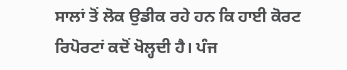ਸਾਲਾਂ ਤੋਂ ਲੋਕ ਉਡੀਕ ਰਹੇ ਹਨ ਕਿ ਹਾਈ ਕੋਰਟ ਰਿਪੋਰਟਾਂ ਕਦੋਂ ਖੋਲ੍ਹਦੀ ਹੈ। ਪੰਜ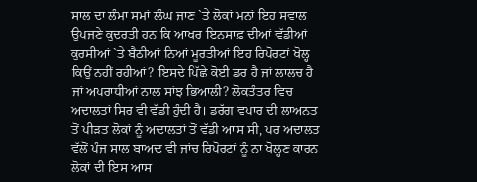ਸਾਲ ਦਾ ਲੰਮਾ ਸਮਾਂ ਲੰਘ ਜਾਣ `ਤੇ ਲੋਕਾਂ ਮਨਾਂ ਇਹ ਸਵਾਲ ਉਪਜਣੇ ਕੁਦਰਤੀ ਹਨ ਕਿ ਆਖਰ ਇਨਸਾਫ਼ ਦੀਆਂ ਵੱਡੀਆਂ ਕੁਰਸੀਆਂ `ਤੇ ਬੈਠੀਆਂ ਨਿਆਂ ਮੂਰਤੀਆਂ ਇਹ ਰਿਪੋਰਟਾਂ ਖੋਲ੍ਹ ਕਿਉਂ ਨਹੀਂ ਰਹੀਆਂ? ਇਸਦੇ ਪਿੱਛੇ ਕੋਈ ਡਰ ਹੈ ਜਾਂ ਲਾਲਚ ਹੈ ਜਾਂ ਅਪਰਾਧੀਆਂ ਨਾਲ ਸਾਂਝ ਭਿਆਲੀ? ਲੋਕਤੰਤਰ ਵਿਚ ਅਦਾਲਤਾਂ ਸਿਰ ਵੀ ਵੱਡੀ ਹੁੰਦੀ ਹੈ। ਡਰੱਗ ਵਪਾਰ ਦੀ ਲਾਅਨਤ ਤੋਂ ਪੀੜਤ ਲੋਕਾਂ ਨੂੰ ਅਦਾਲਤਾਂ ਤੋਂ ਵੱਡੀ ਆਸ ਸੀ, ਪਰ ਅਦਾਲਤ ਵੱਲੋਂ ਪੰਜ ਸਾਲ ਬਾਅਦ ਵੀ ਜਾਂਚ ਰਿਪੋਰਟਾਂ ਨੂੰ ਨਾ ਖੋਲ੍ਹਣ ਕਾਰਨ ਲੋਕਾਂ ਦੀ ਇਸ ਆਸ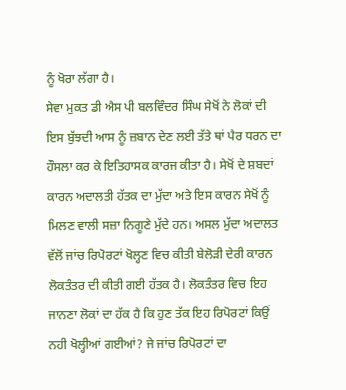ਨੂੰ ਖੋਰਾ ਲੱਗਾ ਹੈ।
ਸੇਵਾ ਮੁਕਤ ਡੀ ਐਸ ਪੀ ਬਲਵਿੰਦਰ ਸਿੰਘ ਸੇਖੋਂ ਨੇ ਲੋਕਾਂ ਦੀ ਇਸ ਬੁੱਝਦੀ ਆਸ ਨੂੰ ਜ਼ਬਾਨ ਦੇਣ ਲਈ ਤੱਤੇ ਥਾਂ ਪੈਰ ਧਰਨ ਦਾ ਹੌਸਲਾ ਕਰ ਕੇ ਇਤਿਹਾਸਕ ਕਾਰਜ ਕੀਤਾ ਹੈ। ਸੇਖੋਂ ਦੇ ਸ਼ਬਦਾਂ ਕਾਰਨ ਅਦਾਲਤੀ ਹੱਤਕ ਦਾ ਮੁੱਦਾ ਅਤੇ ਇਸ ਕਾਰਨ ਸੇਖੋਂ ਨੂੰ ਮਿਲਣ ਵਾਲੀ ਸਜ਼ਾ ਨਿਗੂਣੇ ਮੁੱਦੇ ਹਨ। ਅਸਲ ਮੁੱਦਾ ਅਦਾਲਤ ਵੱਲੋਂ ਜਾਂਚ ਰਿਪੋਰਟਾਂ ਖੋਲ੍ਹਣ ਵਿਚ ਕੀਤੀ ਬੇਲੋੜੀ ਦੇਰੀ ਕਾਰਨ ਲੋਕਤੰਤਰ ਦੀ ਕੀਤੀ ਗਈ ਹੱਤਕ ਹੈ। ਲੋਕਤੰਤਰ ਵਿਚ ਇਹ ਜਾਨਣਾ ਲੋਕਾਂ ਦਾ ਹੱਕ ਹੈ ਕਿ ਹੁਣ ਤੱਕ ਇਹ ਰਿਪੋਰਟਾਂ ਕਿਉਂ ਨਹੀ ਖੋਲ੍ਹੀਆਂ ਗਈਆਂ? ਜੇ ਜਾਂਚ ਰਿਪੋਰਟਾਂ ਦਾ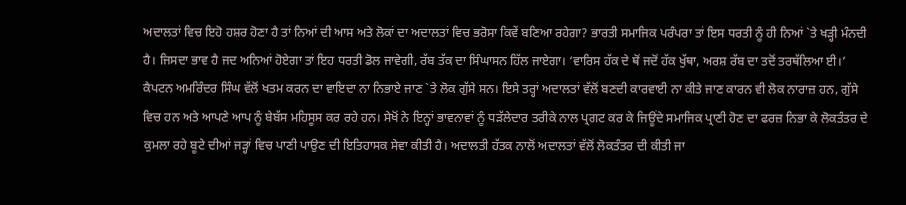ਅਦਾਲਤਾਂ ਵਿਚ ਇਹੋ ਹਸ਼ਰ ਹੋਣਾ ਹੈ ਤਾਂ ਨਿਆਂ ਦੀ ਆਸ ਅਤੇ ਲੋਕਾਂ ਦਾ ਅਦਾਲਤਾਂ ਵਿਚ ਭਰੋਸਾ ਕਿਵੇਂ ਬਣਿਆ ਰਹੇਗਾ? ਭਾਰਤੀ ਸਮਾਜਿਕ ਪਰੰਪਰਾ ਤਾਂ ਇਸ ਧਰਤੀ ਨੂੰ ਹੀ ਨਿਆਂ `ਤੇ ਖੜ੍ਹੀ ਮੰਨਦੀ ਹੈ। ਜਿਸਦਾ ਭਾਵ ਹੈ ਜਦ ਅਨਿਆਂ ਹੋਏਗਾ ਤਾਂ ਇਹ ਧਰਤੀ ਡੋਲ ਜਾਵੇਗੀ, ਰੱਬ ਤੱਕ ਦਾ ਸਿੰਘਾਸਨ ਹਿੱਲ ਜਾਏਗਾ। ‘ਵਾਰਿਸ ਹੱਕ ਦੇ ਥੋਂ ਜਦੋਂ ਹੱਕ ਖੁੱਥਾ, ਅਰਸ਼ ਰੱਬ ਦਾ ਤਦੋਂ ਤਰਥੱਲਿਆ ਈ।’
ਕੈਪਟਨ ਅਮਰਿੰਦਰ ਸਿੰਘ ਵੱਲੋਂ ਖਤਮ ਕਰਨ ਦਾ ਵਾਇਦਾ ਨਾ ਨਿਭਾਏ ਜਾਣ `ਤੇ ਲੋਕ ਗੁੱਸੇ ਸਨ। ਇਸੇ ਤਰ੍ਹਾਂ ਅਦਾਲਤਾਂ ਵੱਲੋਂ ਬਣਦੀ ਕਾਰਵਾਈ ਨਾ ਕੀਤੇ ਜਾਣ ਕਾਰਨ ਵੀ ਲੋਕ ਨਾਰਾਜ਼ ਹਨ, ਗੁੱਸੇ ਵਿਚ ਹਨ ਅਤੇ ਆਪਣੇ ਆਪ ਨੂੰ ਬੇਬੱਸ ਮਹਿਸੂਸ ਕਰ ਰਹੇ ਹਨ। ਸੇਖੋਂ ਨੇ ਇਨ੍ਹਾਂ ਭਾਵਨਾਵਾਂ ਨੂੰ ਧੜੱਲੇਦਾਰ ਤਰੀਕੇ ਨਾਲ ਪ੍ਰਗਟ ਕਰ ਕੇ ਜਿਊਂਦੇ ਸਮਾਜਿਕ ਪ੍ਰਾਣੀ ਹੋਣ ਦਾ ਫਰਜ਼ ਨਿਭਾ ਕੇ ਲੋਕਤੰਤਰ ਦੇ ਕੁਮਲਾ ਰਹੇ ਬੂਟੇ ਦੀਆਂ ਜੜ੍ਹਾਂ ਵਿਚ ਪਾਣੀ ਪਾਉਣ ਦੀ ਇਤਿਹਾਸਕ ਸੇਵਾ ਕੀਤੀ ਹੈ। ਅਦਾਲਤੀ ਹੱਤਕ ਨਾਲੋਂ ਅਦਾਲਤਾਂ ਵੱਲੋਂ ਲੋਕਤੰਤਰ ਦੀ ਕੀਤੀ ਜਾ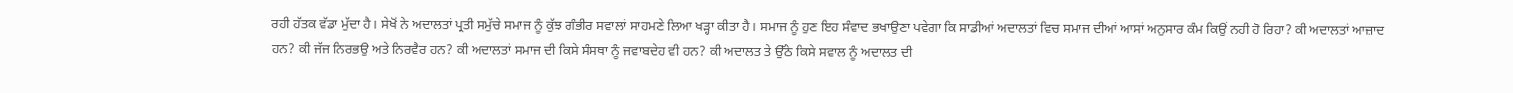ਰਹੀ ਹੱਤਕ ਵੱਡਾ ਮੁੱਦਾ ਹੈ। ਸੇਖੋਂ ਨੇ ਅਦਾਲਤਾਂ ਪ੍ਰਤੀ ਸਮੁੱਚੇ ਸਮਾਜ ਨੂੰ ਕੁੱਝ ਗੰਭੀਰ ਸਵਾਲਾਂ ਸਾਹਮਣੇ ਲਿਆ ਖੜ੍ਹਾ ਕੀਤਾ ਹੈ। ਸਮਾਜ ਨੂੰ ਹੁਣ ਇਹ ਸੰਵਾਦ ਭਖਾਉਣਾ ਪਵੇਗਾ ਕਿ ਸਾਡੀਆਂ ਅਦਾਲਤਾਂ ਵਿਚ ਸਮਾਜ ਦੀਆਂ ਆਸਾਂ ਅਨੁਸਾਰ ਕੰਮ ਕਿਉਂ ਨਹੀ ਹੋ ਰਿਹਾ? ਕੀ ਅਦਾਲਤਾਂ ਆਜ਼ਾਦ ਹਨ? ਕੀ ਜੱਜ ਨਿਰਭਉ ਅਤੇ ਨਿਰਵੈਰ ਹਨ? ਕੀ ਅਦਾਲਤਾਂ ਸਮਾਜ ਦੀ ਕਿਸੇ ਸੰਸਥਾ ਨੂੰ ਜਵਾਬਦੇਹ ਵੀ ਹਨ? ਕੀ ਅਦਾਲਤ ਤੇ ਉੱਠੇ ਕਿਸੇ ਸਵਾਲ ਨੂੰ ਅਦਾਲਤ ਦੀ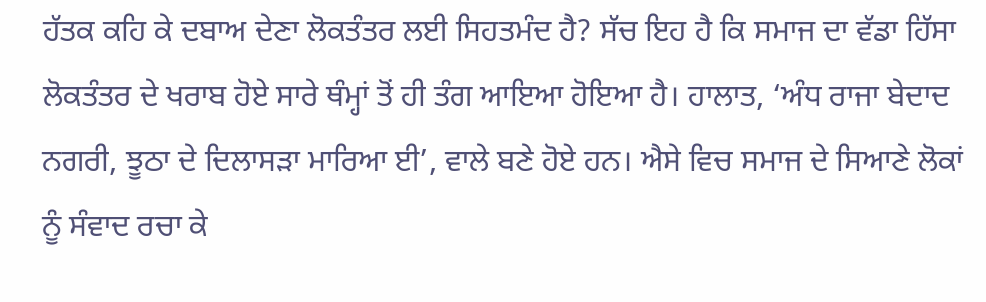ਹੱਤਕ ਕਹਿ ਕੇ ਦਬਾਅ ਦੇਣਾ ਲੋਕਤੰਤਰ ਲਈ ਸਿਹਤਮੰਦ ਹੈ? ਸੱਚ ਇਹ ਹੈ ਕਿ ਸਮਾਜ ਦਾ ਵੱਡਾ ਹਿੱਸਾ ਲੋਕਤੰਤਰ ਦੇ ਖਰਾਬ ਹੋਏ ਸਾਰੇ ਥੰਮ੍ਹਾਂ ਤੋਂ ਹੀ ਤੰਗ ਆਇਆ ਹੋਇਆ ਹੈ। ਹਾਲਾਤ, ‘ਅੰਧ ਰਾਜਾ ਬੇਦਾਦ ਨਗਰੀ, ਝੂਠਾ ਦੇ ਦਿਲਾਸੜਾ ਮਾਰਿਆ ਈ’, ਵਾਲੇ ਬਣੇ ਹੋਏ ਹਨ। ਐਸੇ ਵਿਚ ਸਮਾਜ ਦੇ ਸਿਆਣੇ ਲੋਕਾਂ ਨੂੰ ਸੰਵਾਦ ਰਚਾ ਕੇ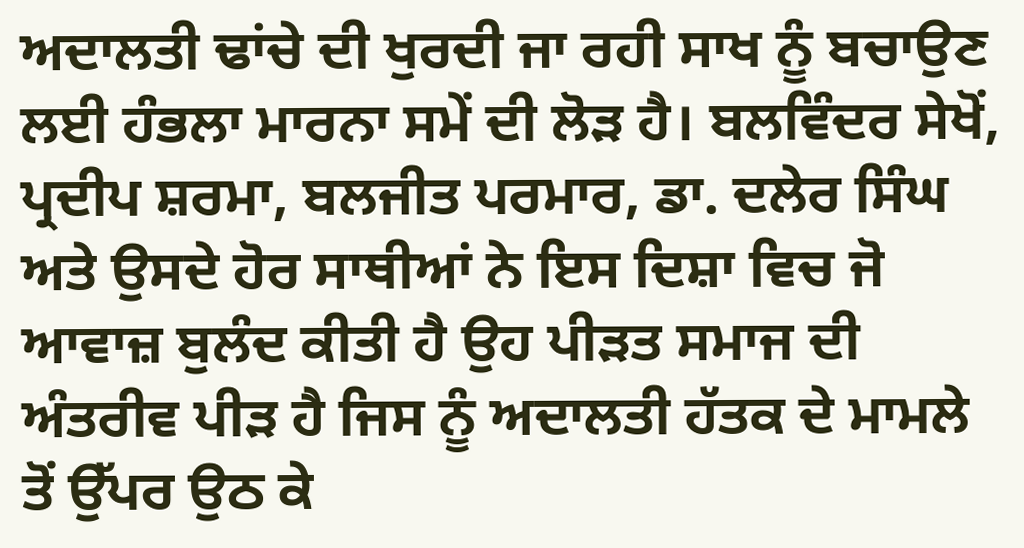ਅਦਾਲਤੀ ਢਾਂਚੇ ਦੀ ਖੁਰਦੀ ਜਾ ਰਹੀ ਸਾਖ ਨੂੰ ਬਚਾਉਣ ਲਈ ਹੰਭਲਾ ਮਾਰਨਾ ਸਮੇਂ ਦੀ ਲੋੜ ਹੈ। ਬਲਵਿੰਦਰ ਸੇਖੋਂ, ਪ੍ਰਦੀਪ ਸ਼ਰਮਾ, ਬਲਜੀਤ ਪਰਮਾਰ, ਡਾ. ਦਲੇਰ ਸਿੰਘ ਅਤੇ ਉਸਦੇ ਹੋਰ ਸਾਥੀਆਂ ਨੇ ਇਸ ਦਿਸ਼ਾ ਵਿਚ ਜੋ ਆਵਾਜ਼ ਬੁਲੰਦ ਕੀਤੀ ਹੈ ਉਹ ਪੀੜਤ ਸਮਾਜ ਦੀ ਅੰਤਰੀਵ ਪੀੜ ਹੈ ਜਿਸ ਨੂੰ ਅਦਾਲਤੀ ਹੱਤਕ ਦੇ ਮਾਮਲੇ ਤੋਂ ਉੱਪਰ ਉਠ ਕੇ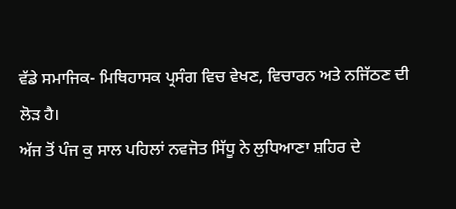ਵੱਡੇ ਸਮਾਜਿਕ- ਮਿਥਿਹਾਸਕ ਪ੍ਰਸੰਗ ਵਿਚ ਵੇਖਣ, ਵਿਚਾਰਨ ਅਤੇ ਨਜਿੱਠਣ ਦੀ ਲੋੜ ਹੈ।
ਅੱਜ ਤੋਂ ਪੰਜ ਕੁ ਸਾਲ ਪਹਿਲਾਂ ਨਵਜੋਤ ਸਿੱਧੂ ਨੇ ਲੁਧਿਆਣਾ ਸ਼ਹਿਰ ਦੇ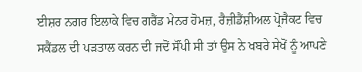ਈਸ਼ਰ ਨਗਰ ਇਲਾਕੇ ਵਿਚ ਗਰੈਂਡ ਮੇਨਰ ਹੋਮਜ਼, ਰੈਜ਼ੀਡੈਂਸ਼ੀਅਲ ਪ੍ਰੋਜੈਕਟ ਵਿਚ ਸਕੈਂਡਲ ਦੀ ਪੜਤਾਲ ਕਰਨ ਦੀ ਜਦੋਂ ਸੌਂਪੀ ਸੀ ਤਾਂ ਉਸ ਨੇ ਖਬਰੇ ਸੇਖੋਂ ਨੂੰ ਆਪਣੇ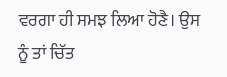ਵਰਗਾ ਹੀ ਸਮਝ ਲਿਆ ਹੋਣੈ। ਉਸ ਨੂੰ ਤਾਂ ਚਿੱਤ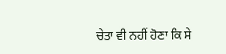ਚੇਤਾ ਵੀ ਨਹੀਂ ਹੋਣਾ ਕਿ ਸੇ